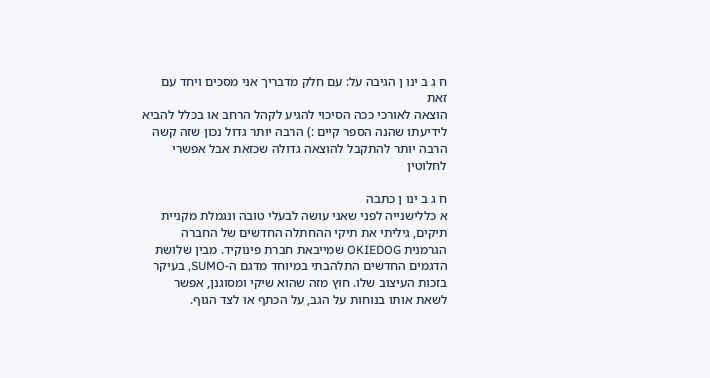ח ג ב ינו ן הגיבה על: עם חלק מדבריך אני מסכים ויחד עם זאת
הוצאה לאורכי ככה הסיכוי להגיע לקהל הרחב או בכלל להביא לידיעתו שהנה הספר קיים :) הרבה יותר גדול נכון שזה קשה הרבה יותר להתקבל להוצאה גדולה שכזאת אבל אפשרי לחלוטין

ח ג ב ינו ן כתבה
א כללישנייה לפני שאני עושה לבעלי טובה ונגמלת מקניית תיקים, גיליתי את תיקי ההחתלה החדשים של החברה הגרמנית OKIEDOG שמייבאת חברת פינוקיד. מבין שלושת הדגמים החדשים התלהבתי במיוחד מדגם ה-SUMO, בעיקר בזכות העיצוב שלו. חוץ מזה שהוא שיקי ומסוגנן, אפשר לשאת אותו בנוחות על הגב, על הכתף או לצד הגוף.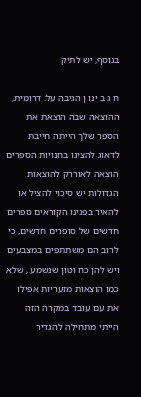בנוסף, יש לתיק

ח ג ב ינו ן הגיבה על: דרומית, ההוצאה שבה הוצאת את הספר שלך הייתה חייבת לדאוג להציגו בחנויות הספרים
הוצאה לאוררק להוצאות הגדולות יש סיכוי להציל או להאיר בפנינו הקוראים ספרים חדשים של סופרים חדשים, כי לרוב הם משתתפים במצבעים ויש להן כח וטון שנשמע , שלא כמו הוצאות מזעריות אפילו את עם עובד במקרה הזה הייתי מתחילה להגדיר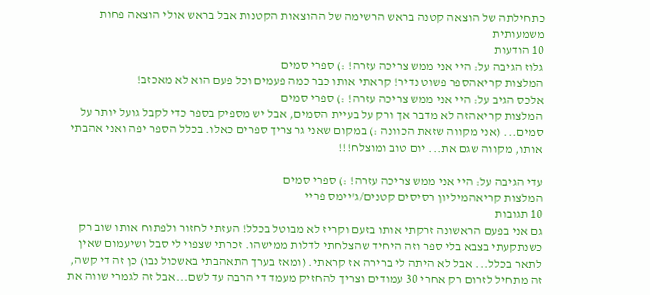כתחילתה של הוצאה קטנה בראש הרשימה של ההוצאות הקטנות אבל בראש אולי הוצאה פחות משמעותית
10 הודעות
גלוז הגיבה על: היי אני ממש צריכה עזרה! :) ספרי סמים
המלצות קריאהספר פשוט נדיר! קראתי אותו כבר כמה פעמים וכל פעם הוא לא מאכזב!
אלכס הגיב על: היי אני ממש צריכה עזרה! :) ספרי סמים
המלצות קריאהזה לא מדבר אך ורק על בעיית הסמים, אבל יש מספיק בספר כדי לקבל גועל יותר על סמים... (אני מקווה שזאת הכוונה :) במקום שאני גר צריך ספרים כאלו. בכלל הספר יפה ואני אהבתי אותו, מקווה שגם את... יום טוב ומוצלח!!!

עדי הגיבה על: היי אני ממש צריכה עזרה! :) ספרי סמים
המלצות קריאהמיליון רסיסים קטנים/ג'יימס פריי
10 תגובות
גם אני בפעם הראשונה זרקתי אותו בזעם וקריז לא מבוטל בכלל! העזתי לחזור ולפתוח אותו שוב רק כשנתקעתי בצבא בלי ספר וזה היחיד שהצלחתי לדלות ממישהו. זכרתי שצפוי לי סבל ושיעמום שאין לתאר בכלל... אבל לא היתה לי ברירה אז קראתי. (ומאז בערך התאהבתי באשכול נבו) כן זה די קשה, זה מתחיל לזרום רק אחרי 30 עמודים וצריך להחזיק מעמד די הרבה עד לשם...אבל זה לגמרי שווה את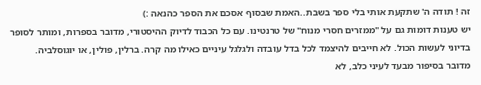זה ! תודה ה' שתקעת אותי בלי ספר בשבת..האמת שבסוף אסכם את הספר כהנאה :)
יש טענות דומות גם על "ממזרים חסרי מנוח" של טרנטינו. עם כל הכבוד לדיוק ההיסטורי, מדובר בספרות, ומותר לסופר בדיוני לעשות הכול. לא חייבים להיצמד לכל בדל עובדה ולגלגל עיניים כאילו מה קרה. ברלין, פולין, או יוגוסלביה. מדובר בסיפור מבעד לעיני כלב, לא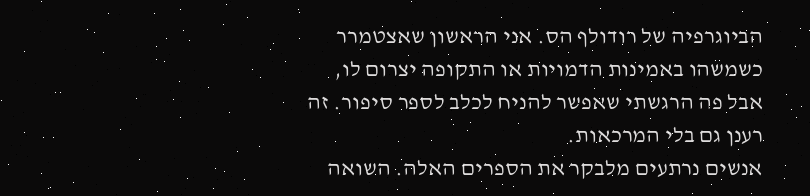הביוגרפיה של רודולף הס. אני הראשון שאצטמרר כשמשהו באמינות הדמויות או התקופה יצרום לו, אבל פה הרגשתי שאפשר להניח לכלב לספר סיפור. זה רענן גם בלי המרכאות.
אנשים נרתעים מלבקר את הספרים האלה. השואה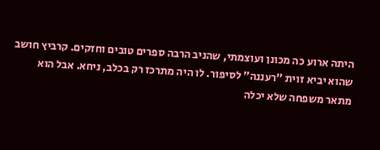היתה ארוע כה מכונן ועוצמתי, שהניב הרבה ספרים טובים וחזקים. קרביץ חושב שהוא יביא זוית "רעננה" לסיפור. לו היה מתרכז רק בכלב, ניחא. אבל הוא מתאר משפחה שלא יכלה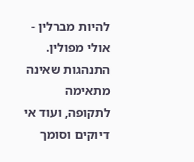להיות מברלין - אולי מפולין. התנהגות שאינה מתאימה לתקופה, ועוד אי דיוקים וסומך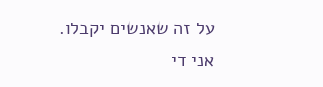על זה שאנשים יקבלו. אני די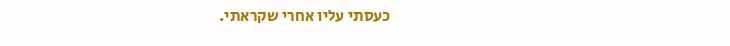כעסתי עליו אחרי שקראתי.